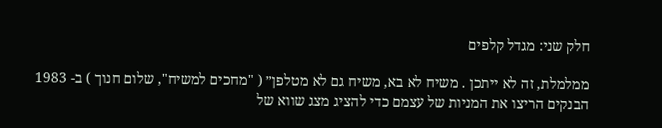חלק שני: מגדל קלפים

ממלמלת, זה לא ייתכן . משיח לא בא, משיח גם לא מטלפן״ ( "מחכים למשיח", שלום חנוך ) ב- 1983 הבנקים הריצו את המניות של עצמם כדי להציג מצג שווא של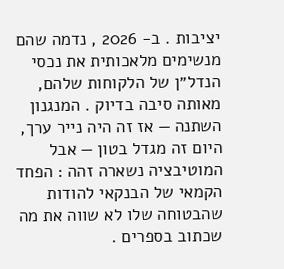יציבות . ב- 2026 , נדמה שהם מנשימים מלאכותית את נכסי הנדל״ן של הלקוחות שלהם, מאותה סיבה בדיוק . המנגנון השתנה — אז זה היה נייר ערך, היום זה מגדל בטון — אבל המוטיבציה נשארה זהה : הפחד הקמאי של הבנקאי להודות שהבטוחה שלו לא שווה את מה שכתוב בספרים .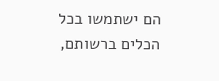הם ישתמשו בכל הכלים ברשותם,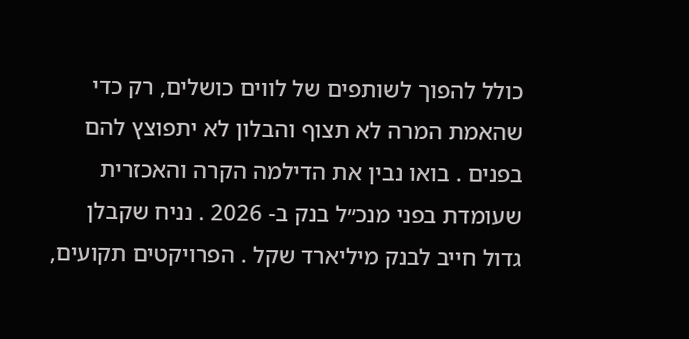כולל להפוך לשותפים של לווים כושלים, רק כדי שהאמת המרה לא תצוף והבלון לא יתפוצץ להם בפנים . בואו נבין את הדילמה הקרה והאכזרית שעומדת בפני מנכ״ל בנק ב- 2026 . נניח שקבלן גדול חייב לבנק מיליארד שקל . הפרויקטים תקועים,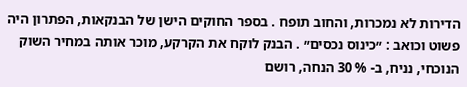הדירות לא נמכרות, והחוב תופח . בספר החוקים הישן של הבנקאות, הפתרון היה פשוט וכואב : ״כינוס נכסים״ . הבנק לוקח את הקרקע, מוכר אותה במחיר השוק הנוכחי, נניח, ב- % 30 הנחה, רושם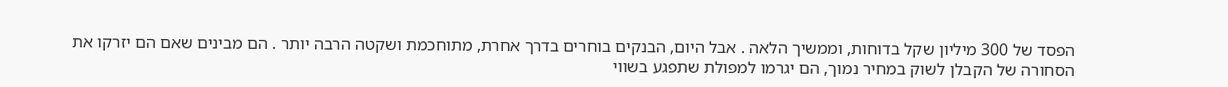הפסד של 300 מיליון שקל בדוחות, וממשיך הלאה . אבל היום, הבנקים בוחרים בדרך אחרת, מתוחכמת ושקטה הרבה יותר . הם מבינים שאם הם יזרקו את הסחורה של הקבלן לשוק במחיר נמוך, הם יגרמו למפולת שתפגע בשווי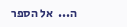ה...  אל הספר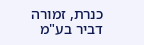כנרת, זמורה דביר בע"מ